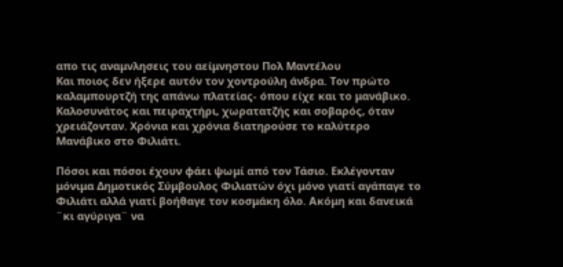απο τις αναμνλησεις του αείμνηστου Πολ Μαντέλου
Και ποιος δεν ήξερε αυτόν τον χοντρούλη άνδρα. Τον πρώτο καλαμπουρτζή της απάνω πλατείας- όπου είχε και το μανάβικο. Καλοσυνάτος και πειραχτήρι, χωρατατζής και σοβαρός, όταν χρειάζονταν. Χρόνια και χρόνια διατηρούσε το καλύτερο Μανάβικο στο Φιλιάτι.

Πόσοι και πόσοι έχουν φάει ψωμί από τον Τάσιο. Εκλέγονταν μόνιμα Δημοτικός Σύμβουλος Φιλιατών όχι μόνο γιατί αγάπαγε το Φιλιάτι αλλά γιατί βοήθαγε τον κοσμάκη όλο. Ακόμη και δανεικά ¨κι αγύριγα¨ να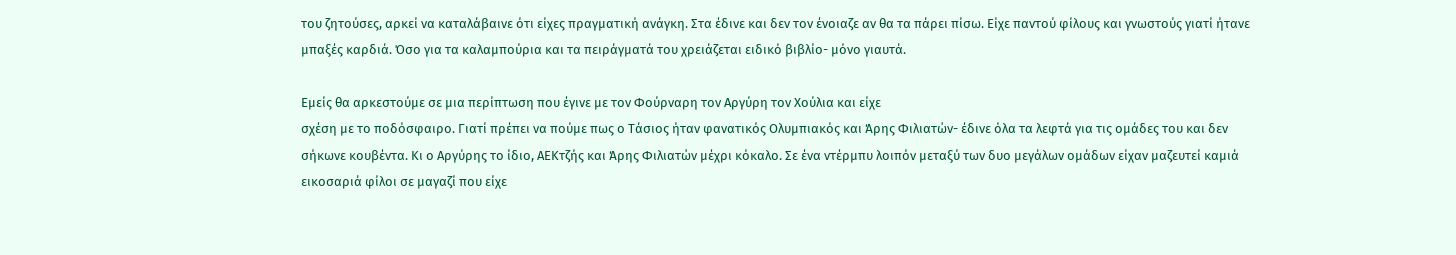του ζητούσες, αρκεί να καταλάβαινε ότι είχες πραγματική ανάγκη. Στα έδινε και δεν τον ένοιαζε αν θα τα πάρει πίσω. Είχε παντού φίλους και γνωστούς γιατί ήτανε μπαξές καρδιά. Όσο για τα καλαμπούρια και τα πειράγματά του χρειάζεται ειδικό βιβλίο- μόνο γιαυτά.

Εμείς θα αρκεστούμε σε μια περίπτωση που έγινε με τον Φούρναρη τον Αργύρη τον Χούλια και είχε
σχέση με το ποδόσφαιρο. Γιατί πρέπει να πούμε πως ο Τάσιος ήταν φανατικός Ολυμπιακός και Άρης Φιλιατών- έδινε όλα τα λεφτά για τις ομάδες του και δεν σήκωνε κουβέντα. Κι ο Αργύρης το ίδιο, ΑΕΚτζής και Άρης Φιλιατών μέχρι κόκαλο. Σε ένα ντέρμπυ λοιπόν μεταξύ των δυο μεγάλων ομάδων είχαν μαζευτεί καμιά εικοσαριά φίλοι σε μαγαζί που είχε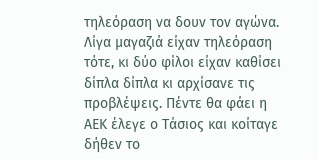τηλεόραση να δουν τον αγώνα. Λίγα μαγαζιά είχαν τηλεόραση τότε, κι δύο φίλοι είχαν καθίσει δίπλα δίπλα κι αρχίσανε τις προβλέψεις. Πέντε θα φάει η ΑΕΚ έλεγε ο Τάσιος και κοίταγε δήθεν το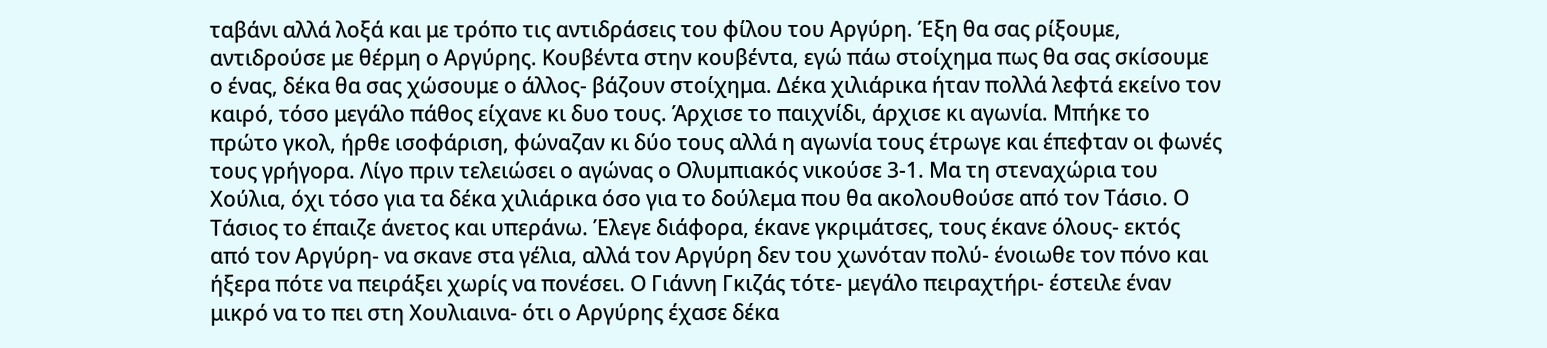ταβάνι αλλά λοξά και με τρόπο τις αντιδράσεις του φίλου του Αργύρη. Έξη θα σας ρίξουμε, αντιδρούσε με θέρμη ο Αργύρης. Κουβέντα στην κουβέντα, εγώ πάω στοίχημα πως θα σας σκίσουμε ο ένας, δέκα θα σας χώσουμε ο άλλος- βάζουν στοίχημα. Δέκα χιλιάρικα ήταν πολλά λεφτά εκείνο τον καιρό, τόσο μεγάλο πάθος είχανε κι δυο τους. Άρχισε το παιχνίδι, άρχισε κι αγωνία. Μπήκε το πρώτο γκολ, ήρθε ισοφάριση, φώναζαν κι δύο τους αλλά η αγωνία τους έτρωγε και έπεφταν οι φωνές τους γρήγορα. Λίγο πριν τελειώσει ο αγώνας ο Ολυμπιακός νικούσε 3-1. Μα τη στεναχώρια του Χούλια, όχι τόσο για τα δέκα χιλιάρικα όσο για το δούλεμα που θα ακολουθούσε από τον Τάσιο. Ο Τάσιος το έπαιζε άνετος και υπεράνω. Έλεγε διάφορα, έκανε γκριμάτσες, τους έκανε όλους- εκτός από τον Αργύρη- να σκανε στα γέλια, αλλά τον Αργύρη δεν του χωνόταν πολύ- ένοιωθε τον πόνο και ήξερα πότε να πειράξει χωρίς να πονέσει. Ο Γιάννη Γκιζάς τότε- μεγάλο πειραχτήρι- έστειλε έναν μικρό να το πει στη Χουλιαινα- ότι ο Αργύρης έχασε δέκα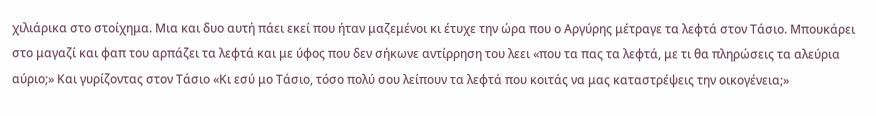χιλιάρικα στο στοίχημα. Μια και δυο αυτή πάει εκεί που ήταν μαζεμένοι κι έτυχε την ώρα που ο Αργύρης μέτραγε τα λεφτά στον Τάσιο. Μπουκάρει στο μαγαζί και φαπ του αρπάζει τα λεφτά και με ύφος που δεν σήκωνε αντίρρηση του λεει «που τα πας τα λεφτά, με τι θα πληρώσεις τα αλεύρια αύριο;» Και γυρίζοντας στον Τάσιο «Κι εσύ μο Τάσιο, τόσο πολύ σου λείπουν τα λεφτά που κοιτάς να μας καταστρέψεις την οικογένεια;»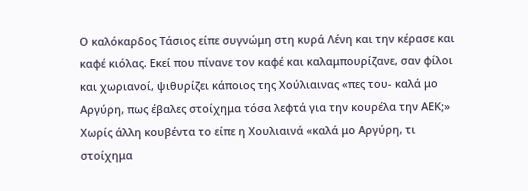Ο καλόκαρδος Τάσιος είπε συγνώμη στη κυρά Λένη και την κέρασε και καφέ κιόλας. Εκεί που πίνανε τον καφέ και καλαμπουρίζανε, σαν φίλοι και χωριανοί, ψιθυρίζει κάποιος της Χούλιαινας «πες του- καλά μο Αργύρη, πως έβαλες στοίχημα τόσα λεφτά για την κουρέλα την ΑΕΚ;» Χωρίς άλλη κουβέντα το είπε η Χουλιαινά «καλά μο Αργύρη, τι στοίχημα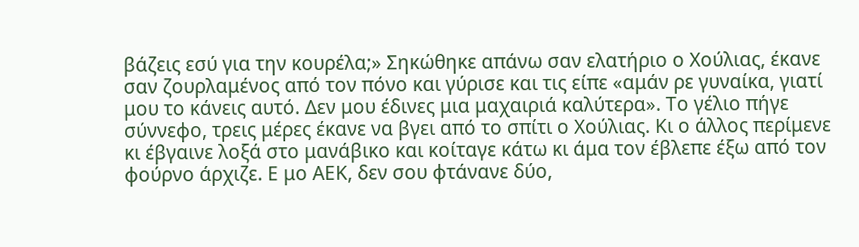βάζεις εσύ για την κουρέλα;» Σηκώθηκε απάνω σαν ελατήριο ο Χούλιας, έκανε σαν ζουρλαμένος από τον πόνο και γύρισε και τις είπε «αμάν ρε γυναίκα, γιατί μου το κάνεις αυτό. Δεν μου έδινες μια μαχαιριά καλύτερα». Το γέλιο πήγε σύννεφο, τρεις μέρες έκανε να βγει από το σπίτι ο Χούλιας. Κι ο άλλος περίμενε κι έβγαινε λοξά στο μανάβικο και κοίταγε κάτω κι άμα τον έβλεπε έξω από τον φούρνο άρχιζε. Ε μο ΑΕΚ, δεν σου φτάνανε δύο,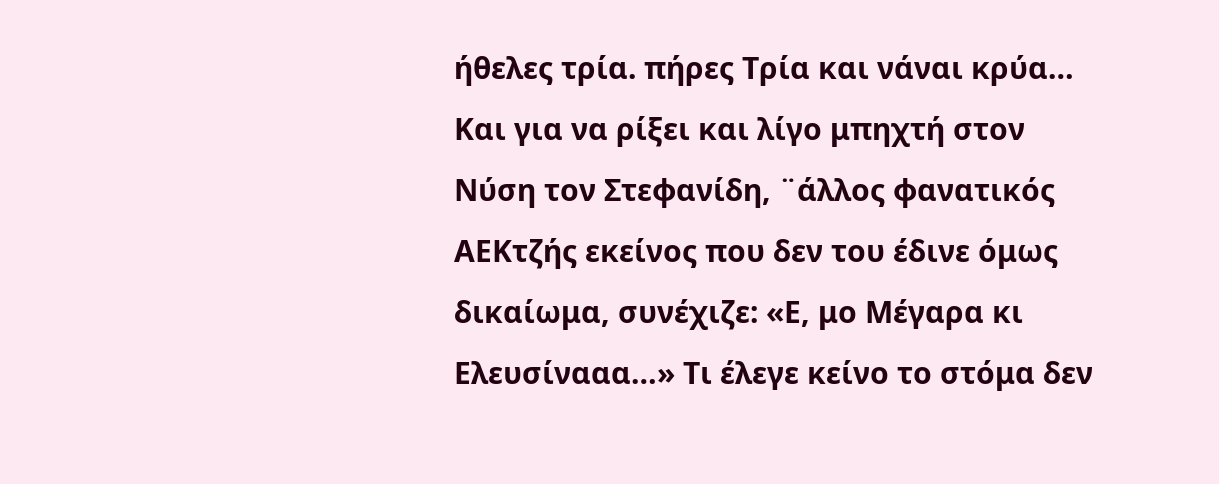ήθελες τρία. πήρες Τρία και νάναι κρύα… Και για να ρίξει και λίγο μπηχτή στον Νύση τον Στεφανίδη, ¨άλλος φανατικός ΑΕΚτζής εκείνος που δεν του έδινε όμως δικαίωμα, συνέχιζε: «Ε, μο Μέγαρα κι Ελευσίνααα…» Τι έλεγε κείνο το στόμα δεν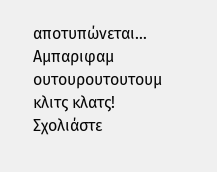αποτυπώνεται… Αμπαριφαμ ουτουρουτουτουμ κλιτς κλατς!
Σχολιάστε